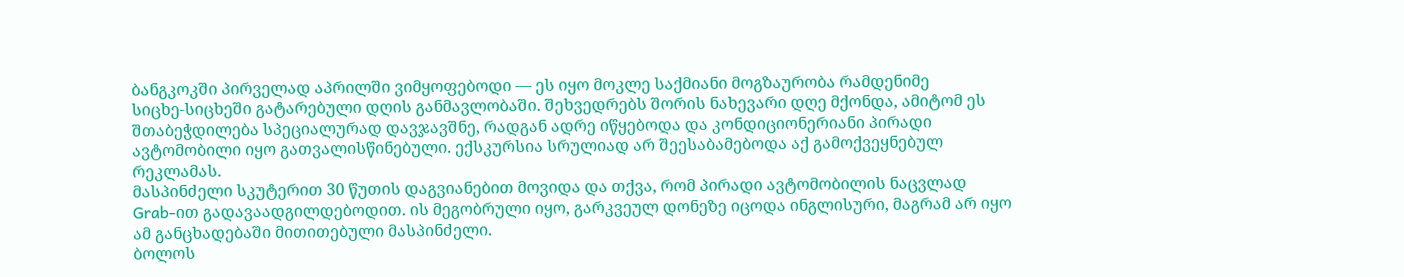ბანგკოკში პირველად აპრილში ვიმყოფებოდი — ეს იყო მოკლე საქმიანი მოგზაურობა რამდენიმე სიცხე‑სიცხეში გატარებული დღის განმავლობაში. შეხვედრებს შორის ნახევარი დღე მქონდა, ამიტომ ეს შთაბეჭდილება სპეციალურად დავჯავშნე, რადგან ადრე იწყებოდა და კონდიციონერიანი პირადი ავტომობილი იყო გათვალისწინებული. ექსკურსია სრულიად არ შეესაბამებოდა აქ გამოქვეყნებულ რეკლამას.
მასპინძელი სკუტერით 30 წუთის დაგვიანებით მოვიდა და თქვა, რომ პირადი ავტომობილის ნაცვლად Grab‑ით გადავაადგილდებოდით. ის მეგობრული იყო, გარკვეულ დონეზე იცოდა ინგლისური, მაგრამ არ იყო ამ განცხადებაში მითითებული მასპინძელი.
ბოლოს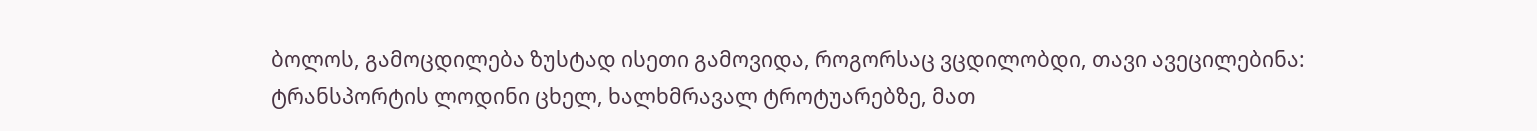ბოლოს, გამოცდილება ზუსტად ისეთი გამოვიდა, როგორსაც ვცდილობდი, თავი ავეცილებინა: ტრანსპორტის ლოდინი ცხელ, ხალხმრავალ ტროტუარებზე, მათ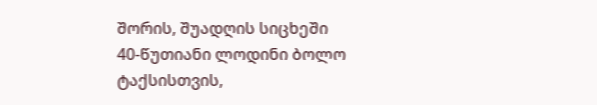შორის, შუადღის სიცხეში 40‑წუთიანი ლოდინი ბოლო ტაქსისთვის,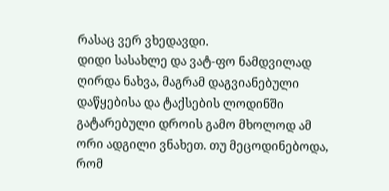რასაც ვერ ვხედავდი.
დიდი სასახლე და ვატ‑ფო ნამდვილად ღირდა ნახვა, მაგრამ დაგვიანებული დაწყებისა და ტაქსების ლოდინში გატარებული დროის გამო მხოლოდ ამ ორი ადგილი ვნახეთ. თუ მეცოდინებოდა, რომ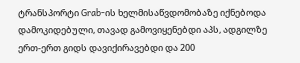ტრანსპორტი Grab‑ის ხელმისაწვდომობაზე იქნებოდა დამოკიდებული, თავად გამოვიყენებდი აპს, ადგილზე ერთ‑ერთ გიდს დავიქირავებდი და 200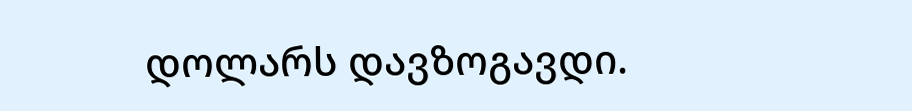დოლარს დავზოგავდი.